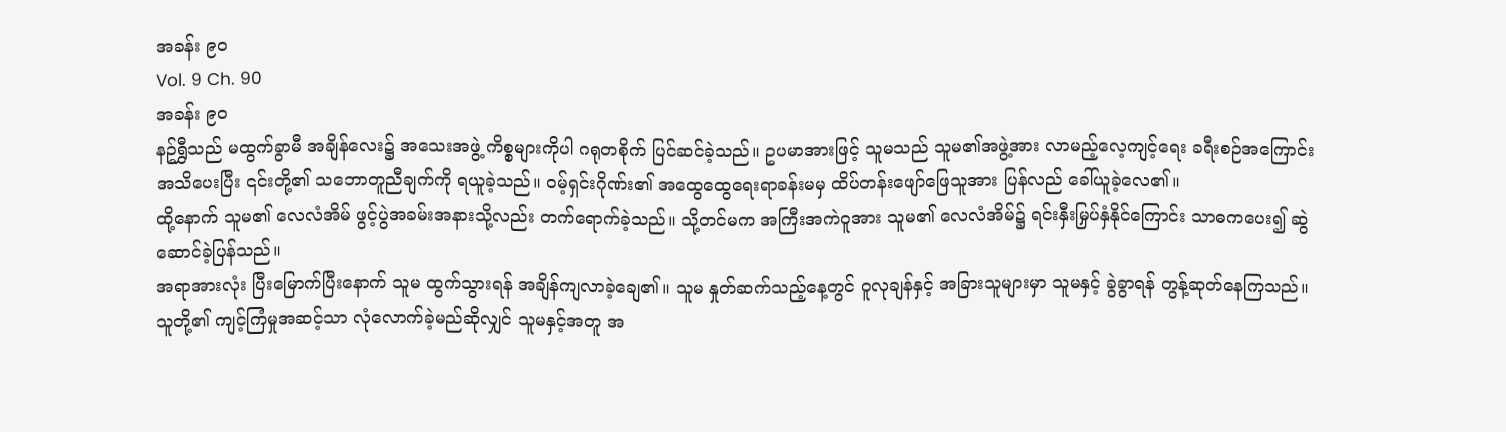အခန်း ၉၀
Vol. 9 Ch. 90
အခန်း ၉၀
နဥ်ရွှီသည် မထွက်ခွာမီ အချိန်လေး၌ အသေးအဖွဲ့ ကိစ္စများကိုပါ ဂရုတစိုက် ပြင်ဆင်ခဲ့သည်။ ဥပမာအားဖြင့် သူမသည် သူမ၏အဖွဲ့အား လာမည့်လေ့ကျင့်ရေး ခရီးစဉ်အကြောင်း အသိပေးပြီး ၎င်းတို့၏ သဘောတူညီချက်ကို ရယူခဲ့သည်။ ဝမ့်ရှင်းဂိုဏ်း၏ အထွေထွေရေးရာခန်းမမှ ထိပ်တန်းဖျော်ဖြေသူအား ပြန်လည် ခေါ်ယူခဲ့လေ၏။
ထို့နောက် သူမ၏ လေလံအိမ် ဖွင့်ပွဲအခမ်းအနားသို့လည်း တက်ရောက်ခဲ့သည်။ သို့တင်မက အကြီးအကဲဝူအား သူမ၏ လေလံအိမ်၌ ရင်းနှီးမြှပ်နှံနိုင်ကြောင်း သာဓကပေး၍ ဆွဲဆောင်ခဲ့ပြန်သည်။
အရာအားလုံး ပြီးမြောက်ပြီးနောက် သူမ ထွက်သွားရန် အချိန်ကျလာခဲ့ချေ၏။ သူမ နှုတ်ဆက်သည့်နေ့တွင် ဝူလုချန်နှင့် အခြားသူများမှာ သူမနှင့် ခွဲခွာရန် တွန့်ဆုတ်နေကြသည်။
သူတို့၏ ကျင့်ကြံမှုအဆင့်သာ လုံလောက်ခဲ့မည်ဆိုလျှင် သူမနှင့်အတူ အ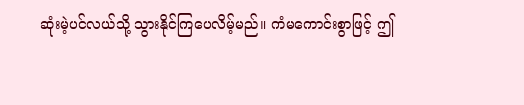ဆုံးမဲ့ပင်လယ်သို့ သွားနိုင်ကြပေလိမ့်မည်။ ကံမကောင်းစွာဖြင့် ဤ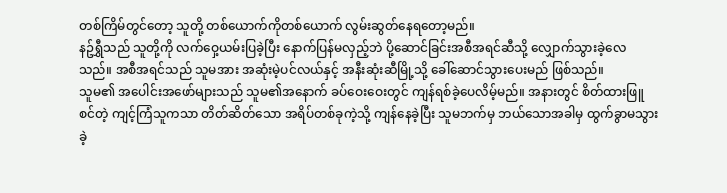တစ်ကြိမ်တွင်တော့ သူတို့ တစ်ယောက်ကိုတစ်ယောက် လွမ်းဆွတ်နေရတော့မည်။
နဥ်ရွှီသည် သူတို့ကို လက်ဝှေ့ယမ်းပြခဲ့ပြီး နောက်ပြန်မလှည့်ဘဲ ပို့ဆောင်ခြင်းအစီအရင်ဆီသို့ လျှောက်သွားခဲ့လေသည်။ အစီအရင်သည် သူမအား အဆုံးမဲ့ပင်လယ်နှင့် အနီးဆုံးဆီမြို့သို့ ခေါ်ဆောင်သွားပေးမည် ဖြစ်သည်။
သူမ၏ အပေါင်းအဖော်များသည် သူမ၏အနောက် ခပ်ဝေးဝေးတွင် ကျန်ရစ်ခဲ့ပေလိမ့်မည်။ အနားတွင် စိတ်ထားဖြူစင်တဲ့ ကျင့်ကြံသူကသာ တိတ်ဆိတ်သော အရိပ်တစ်ခုကဲ့သို့ ကျန်နေခဲ့ပြီး သူမဘက်မှ ဘယ်သောအခါမှ ထွက်ခွာမသွားခဲ့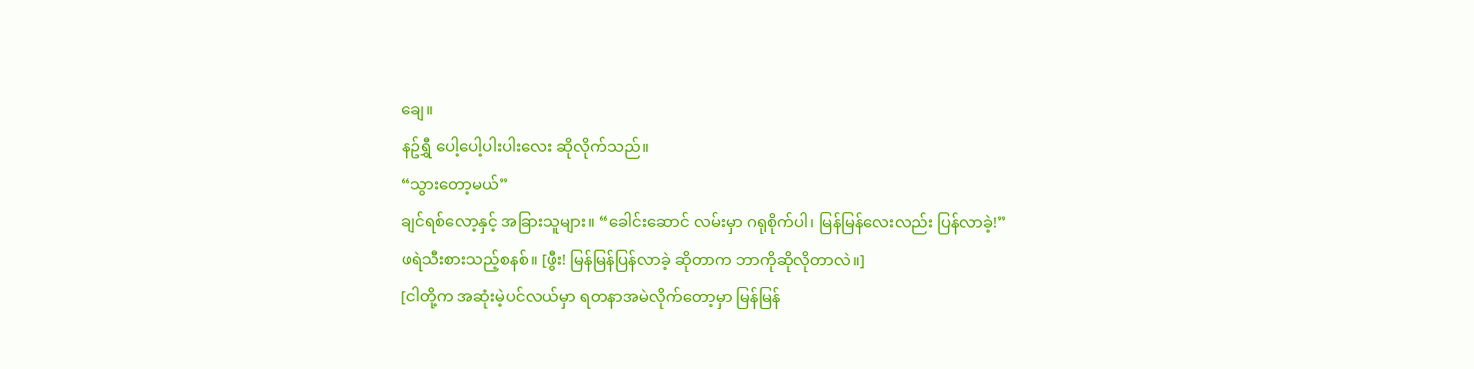ချေ။
နဥ်ရွှီ ပေါ့ပေါ့ပါးပါးလေး ဆိုလိုက်သည်။
“သွားတော့မယ်”
ချင်ရစ်လော့နှင့် အခြားသူများ။ “ခေါင်းဆောင် လမ်းမှာ ဂရုစိုက်ပါ၊ မြန်မြန်လေးလည်း ပြန်လာခဲ့!”
ဖရဲသီးစားသည့်စနစ်။ [ဖွီး! မြန်မြန်ပြန်လာခဲ့ ဆိုတာက ဘာကိုဆိုလိုတာလဲ။]
[ငါတို့က အဆုံးမဲ့ပင်လယ်မှာ ရတနာအမဲလိုက်တော့မှာ မြန်မြန်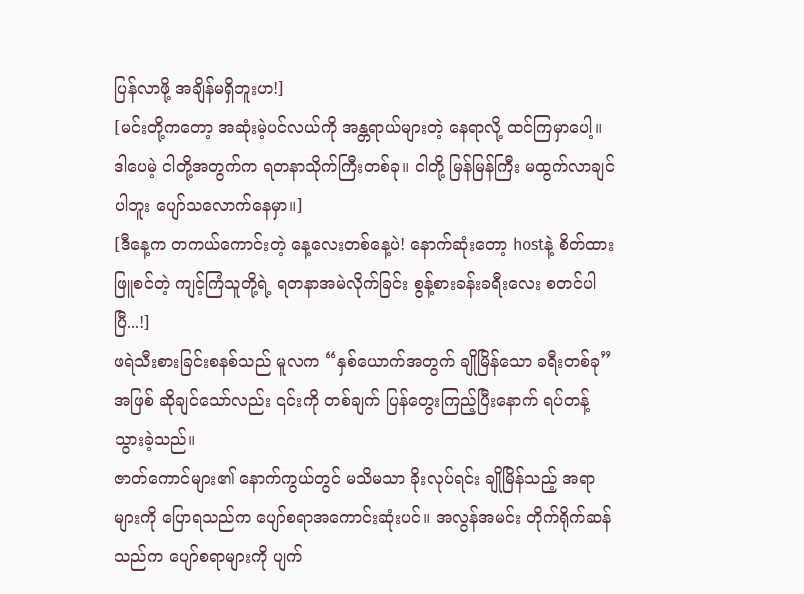ပြန်လာဖို့ အချိန်မရှိဘူးဟ!]
[မင်းတို့ကတော့ အဆုံးမဲ့ပင်လယ်ကို အန္တရာယ်များတဲ့ နေရာလို့ ထင်ကြမှာပေါ့။ ဒါပေမဲ့ ငါတို့အတွက်က ရတနာသိုက်ကြီးတစ်ခု။ ငါတို့ မြန်မြန်ကြီး မထွက်လာချင်ပါဘူး ပျော်သလောက်နေမှာ။]
[ဒီနေ့က တကယ်ကောင်းတဲ့ နေ့လေးတစ်နေ့ပဲ! နောက်ဆုံးတော့ hostနဲ့ စိတ်ထားဖြူစင်တဲ့ ကျင့်ကြံသူတို့ရဲ့ ရတနာအမဲလိုက်ခြင်း စွန့်စားခန်းခရီးလေး စတင်ပါပြီ...!]
ဖရဲသီးစားခြင်းစနစ်သည် မူလက “နှစ်ယောက်အတွက် ချိုမြိန်သော ခရီးတစ်ခု” အဖြစ် ဆိုချင်သော်လည်း ၎င်းကို တစ်ချက် ပြန်တွေးကြည့်ပြီးနောက် ရပ်တန့်သွားခဲ့သည်။
ဇာတ်ကောင်များ၏ နောက်ကွယ်တွင် မသိမသာ ခိုးလုပ်ရင်း ချိုမြိန်သည့် အရာများကို ပြောရသည်က ပျော်စရာအကောင်းဆုံးပင်။ အလွန်အမင်း တိုက်ရိုက်ဆန်သည်က ပျော်စရာများကို ပျက်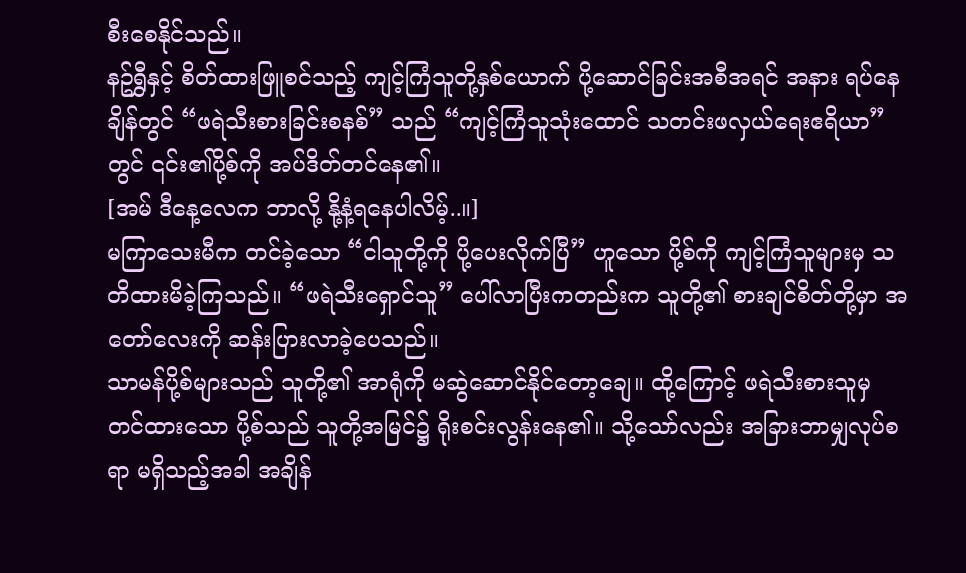စီးစေနိုင်သည်။
နဥ်ရွှီနှင့် စိတ်ထားဖြူစင်သည့် ကျင့်ကြံသူတို့နှစ်ယောက် ပို့ဆောင်ခြင်းအစီအရင် အနား ရပ်နေချိန်တွင် “ဖရဲသီးစားခြင်းစနစ်” သည် “ကျင့်ကြံသူသုံးထောင် သတင်းဖလှယ်ရေးဧရိယာ” တွင် ၎င်း၏ပို့စ်ကို အပ်ဒိတ်တင်နေ၏။
[အမ် ဒီနေ့လေက ဘာလို့ နို့နံ့ရနေပါလိမ့်..။]
မကြာသေးမီက တင်ခဲ့သော “ငါသူတို့ကို ပို့ပေးလိုက်ပြီ” ဟူသော ပို့စ်ကို ကျင့်ကြံသူများမှ သတိထားမိခဲ့ကြသည်။ “ဖရဲသီးရှောင်သူ” ပေါ်လာပြီးကတည်းက သူတို့၏ စားချင်စိတ်တို့မှာ အတော်လေးကို ဆန်းပြားလာခဲ့ပေသည်။
သာမန်ပို့စ်များသည် သူတို့၏ အာရုံကို မဆွဲဆောင်နိုင်တော့ချေ။ ထို့ကြောင့် ဖရဲသီးစားသူမှ တင်ထားသော ပို့စ်သည် သူတို့အမြင်၌ ရိုးစင်းလွန်းနေ၏။ သို့သော်လည်း အခြားဘာမျှလုပ်စရာ မရှိသည့်အခါ အချိန်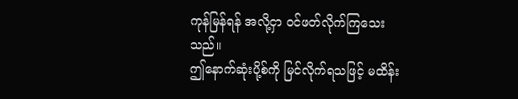ကုန်မြန်ရန် အလို့ငှာ ဝင်ဖတ်လိုက်ကြသေးသည်။
ဤနောက်ဆုံးပို့စ်ကို မြင်လိုက်ရသဖြင့် မထိန်း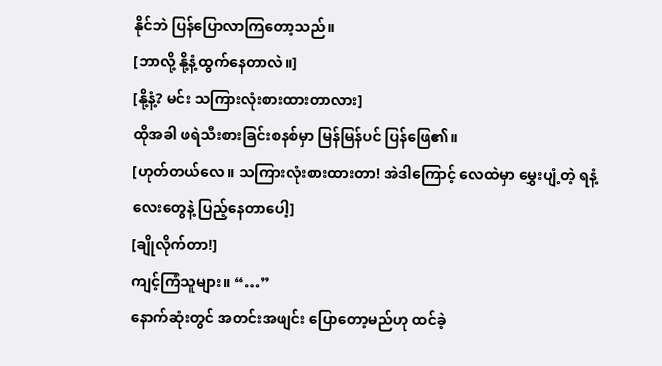နိုင်ဘဲ ပြန်ပြောလာကြတော့သည်။
[ဘာလို့ နို့နံ့ထွက်နေတာလဲ။]
[နို့နံ့? မင်း သကြားလုံးစားထားတာလား]
ထိုအခါ ဖရဲသီးစားခြင်းစနစ်မှာ မြန်မြန်ပင် ပြန်ဖြေ၏။
[ဟုတ်တယ်လေ။ သကြားလုံးစားထားတာ! အဲဒါကြောင့် လေထဲမှာ မွှေးပျံ့တဲ့ ရနံ့လေးတွေနဲ့ ပြည့်နေတာပေါ့]
[ချိုလိုက်တာ!]
ကျင့်ကြံသူများ။ “…”
နောက်ဆုံးတွင် အတင်းအဖျင်း ပြောတော့မည်ဟု ထင်ခဲ့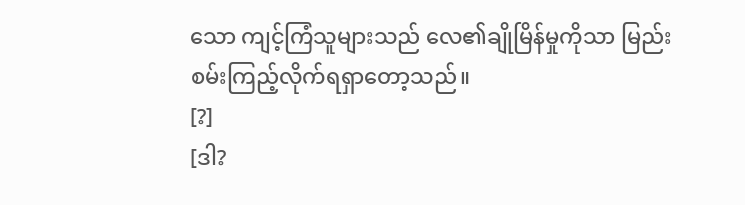သော ကျင့်ကြံသူများသည် လေ၏ချိုမြိန်မှုကိုသာ မြည်းစမ်းကြည့်လိုက်ရရှာတော့သည်။
[?]
[ဒါ?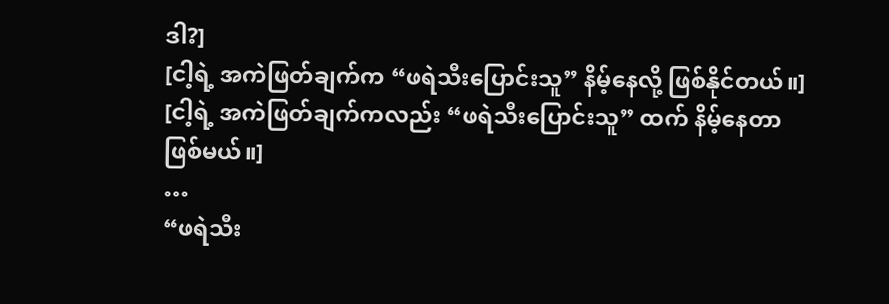ဒါ?]
[ငါ့ရဲ့ အကဲဖြတ်ချက်က “ဖရဲသီးပြောင်းသူ” နိမ့်နေလို့ ဖြစ်နိုင်တယ်။]
[ငါ့ရဲ့ အကဲဖြတ်ချက်ကလည်း “ဖရဲသီးပြောင်းသူ” ထက် နိမ့်နေတာဖြစ်မယ်။]
…
“ဖရဲသီး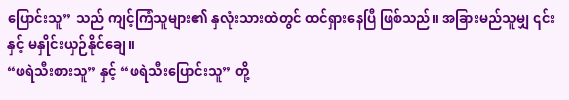ပြောင်းသူ” သည် ကျင့်ကြံသူများ၏ နှလုံးသားထဲတွင် ထင်ရှားနေပြီ ဖြစ်သည်။ အခြားမည်သူမျှ ၎င်းနှင့် မနှိုင်းယှဉ်နိုင်ချေ။
“ဖရဲသီးစားသူ” နှင့် “ဖရဲသီးပြောင်းသူ” တို့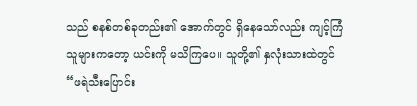သည် စနစ်တစ်ခုတည်း၏ အောက်တွင် ရှိနေသော်လည်း ကျင့်ကြံသူများကတော့ ယင်းကို မသိကြပေ။ သူတို့၏ နှလုံးသားထဲတွင် “ဖရဲသီးပြောင်း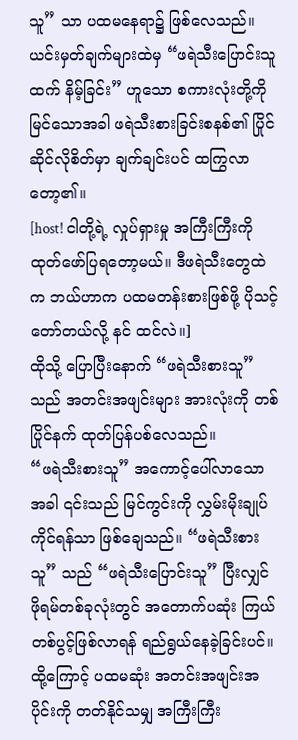သူ” သာ ပထမနေရာ၌ ဖြစ်လေသည်။
ယင်းမှတ်ချက်များထဲမှ “ဖရဲသီးပြောင်းသူထက် နိမ့်ခြင်း” ဟူသော စကားလုံးတို့ကို မြင်သောအခါ ဖရဲသီးစားခြင်းစနစ်၏ ပြိုင်ဆိုင်လိုစိတ်မှာ ချက်ချင်းပင် ထကြွလာတော့၏။
[host! ငါတို့ရဲ့ လှုပ်ရှားမှု အကြီးကြီးကို ထုတ်ဖော်ပြရတော့မယ်။ ဒီဖရဲသီးတွေထဲက ဘယ်ဟာက ပထမတန်းစားဖြစ်ဖို့ ပိုသင့်တော်တယ်လို့ နင် ထင်လဲ။]
ထိုသို့ ပြောပြီးနောက် “ဖရဲသီးစားသူ” သည် အတင်းအဖျင်းများ အားလုံးကို တစ်ပြိုင်နက် ထုတ်ပြန်ပစ်လေသည်။
“ဖရဲသီးစားသူ” အကောင့်ပေါ်လာသောအခါ ၎င်းသည် မြင်ကွင်းကို လွှမ်းမိုးချုပ်ကိုင်ရန်သာ ဖြစ်ချေသည်။ “ဖရဲသီးစားသူ” သည် “ဖရဲသီးပြောင်းသူ” ပြီးလျှင် ဖိုရမ်တစ်ခုလုံးတွင် အတောက်ပဆုံး ကြယ်တစ်ပွင့်ဖြစ်လာရန် ရည်ရွယ်နေခဲ့ခြင်းပင်။
ထို့ကြောင့် ပထမဆုံး အတင်းအဖျင်းအပိုင်းကို တတ်နိုင်သမျှ အကြီးကြီး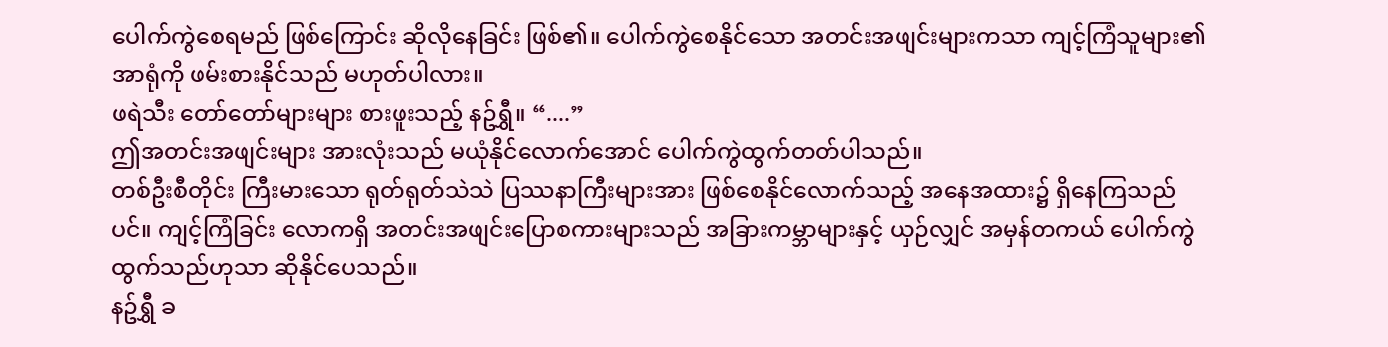ပေါက်ကွဲစေရမည် ဖြစ်ကြောင်း ဆိုလိုနေခြင်း ဖြစ်၏။ ပေါက်ကွဲစေနိုင်သော အတင်းအဖျင်းများကသာ ကျင့်ကြံသူများ၏ အာရုံကို ဖမ်းစားနိုင်သည် မဟုတ်ပါလား။
ဖရဲသီး တော်တော်များများ စားဖူးသည့် နဥ်ရွှီ။ “....”
ဤအတင်းအဖျင်းများ အားလုံးသည် မယုံနိုင်လောက်အောင် ပေါက်ကွဲထွက်တတ်ပါသည်။
တစ်ဦးစီတိုင်း ကြီးမားသော ရုတ်ရုတ်သဲသဲ ပြဿနာကြီးများအား ဖြစ်စေနိုင်လောက်သည့် အနေအထား၌ ရှိနေကြသည်ပင်။ ကျင့်ကြံခြင်း လောကရှိ အတင်းအဖျင်းပြောစကားများသည် အခြားကမ္ဘာများနှင့် ယှဉ်လျှင် အမှန်တကယ် ပေါက်ကွဲထွက်သည်ဟုသာ ဆိုနိုင်ပေသည်။
နဥ်ရွှီ ခ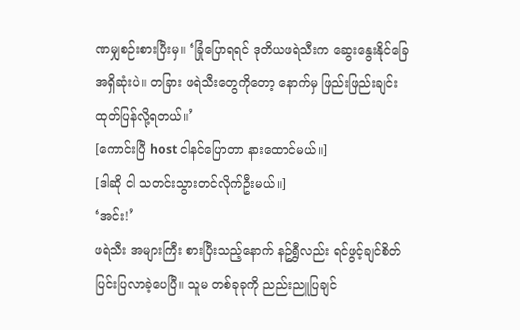ဏမျှစဉ်းစားပြီးမှ။ ‘ခြုံပြောရရင် ဒုတိယဖရဲသီးက ဆွေးနွေးနိုင်ခြေ အရှိဆုံးပဲ။ တခြား ဖရဲသီးတွေကိုတော့ နောက်မှ ဖြည်းဖြည်းချင်း ထုတ်ပြန်လို့ရတယ်။’
[ကောင်းပြီ host ငါနင်ပြောတာ နားထောင်မယ်။]
[ဒါဆို ငါ သတင်းသွားတင်လိုက်ဦးမယ်။]
‘အင်း!’
ဖရဲသီး အများကြီး စားပြီးသည့်နောက် နဥ်ရွှီလည်း ရင်ဖွင့်ချင်စိတ် ပြင်းပြလာခဲ့ပေပြီ။ သူမ တစ်ခုခုကို ညည်းညူပြချင်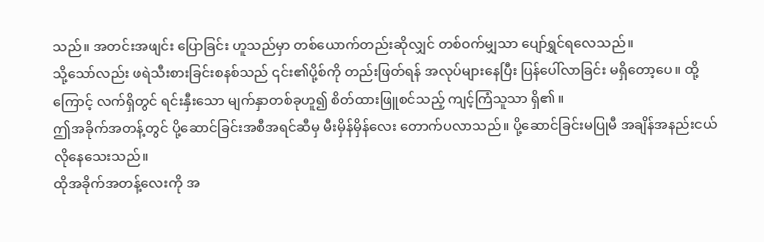သည်။ အတင်းအဖျင်း ပြောခြင်း ဟူသည်မှာ တစ်ယောက်တည်းဆိုလျှင် တစ်ဝက်မျှသာ ပျော်ရွှင်ရလေသည်။
သို့သော်လည်း ဖရဲသီးစားခြင်းစနစ်သည် ၎င်း၏ပို့စ်ကို တည်းဖြတ်ရန် အလုပ်များနေပြီး ပြန်ပေါ်လာခြင်း မရှိတော့ပေ။ ထို့ကြောင့် လက်ရှိတွင် ရင်းနှီးသော မျက်နှာတစ်ခုဟူ၍ စိတ်ထားဖြူစင်သည့် ကျင့်ကြံသူသာ ရှိ၏။
ဤအခိုက်အတန့်တွင် ပို့ဆောင်ခြင်းအစီအရင်ဆီမှ မီးမှိန်မှိန်လေး တောက်ပလာသည်။ ပို့ဆောင်ခြင်းမပြုမီ အချိန်အနည်းငယ် လိုနေသေးသည်။
ထိုအခိုက်အတန့်လေးကို အ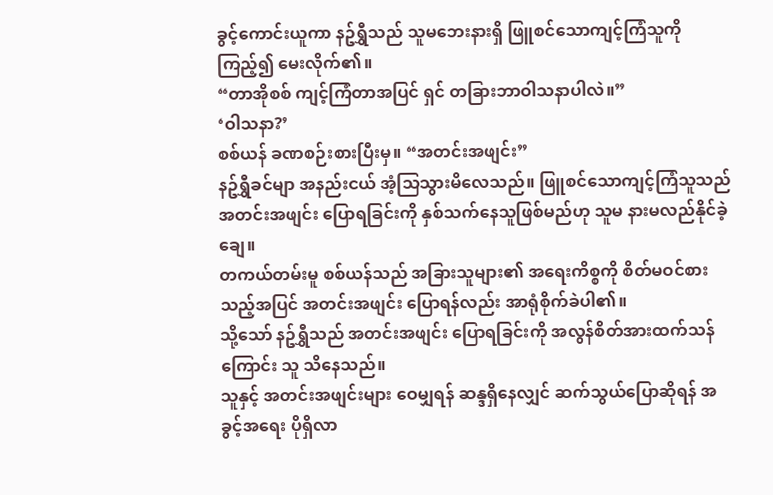ခွင့်ကောင်းယူကာ နဥ်ရွှီသည် သူမဘေးနားရှိ ဖြူစင်သောကျင့်ကြံသူကို ကြည့်၍ မေးလိုက်၏။
“တာအိုစစ် ကျင့်ကြံတာအပြင် ရှင် တခြားဘာဝါသနာပါလဲ။”
‘ဝါသနာ?’
စစ်ယန် ခဏစဉ်းစားပြီးမှ။ “အတင်းအဖျင်း”
နဥ်ရွှီခင်မျာ အနည်းငယ် အံ့သြသွားမိလေသည်။ ဖြူစင်သောကျင့်ကြံသူသည် အတင်းအဖျင်း ပြောရခြင်းကို နှစ်သက်နေသူဖြစ်မည်ဟု သူမ နားမလည်နိုင်ခဲ့ချေ။
တကယ်တမ်းမူ စစ်ယန်သည် အခြားသူများ၏ အရေးကိစ္စကို စိတ်မဝင်စားသည့်အပြင် အတင်းအဖျင်း ပြောရန်လည်း အာရုံစိုက်ခဲပါ၏။
သို့သော် နဥ်ရွှီသည် အတင်းအဖျင်း ပြောရခြင်းကို အလွန်စိတ်အားထက်သန်ကြောင်း သူ သိနေသည်။
သူနှင့် အတင်းအဖျင်းများ ဝေမျှရန် ဆန္ဒရှိနေလျှင် ဆက်သွယ်ပြောဆိုရန် အခွင့်အရေး ပိုရှိလာ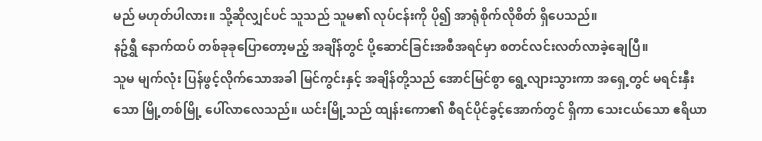မည် မဟုတ်ပါလား။ သို့ဆိုလျှင်ပင် သူသည် သူမ၏ လုပ်ငန်းကို ပို၍ အာရုံစိုက်လိုစိတ် ရှိပေသည်။
နဥ်ရွှီ နောက်ထပ် တစ်ခုခုပြောတော့မည့် အချိန်တွင် ပို့ဆောင်ခြင်းအစီအရင်မှာ စတင်လင်းလတ်လာခဲ့ချေပြီ။
သူမ မျက်လုံး ပြန်ဖွင့်လိုက်သောအခါ မြင်ကွင်းနှင့် အချိန်တို့သည် အောင်မြင်စွာ ရွေ့လျားသွားကာ အရှေ့တွင် မရင်းနှီးသော မြို့တစ်မြို့ ပေါ်လာလေသည်။ ယင်းမြို့သည် ထျန်းကော၏ စီရင်ပိုင်ခွင့်အောက်တွင် ရှိကာ သေးငယ်သော ဧရိယာ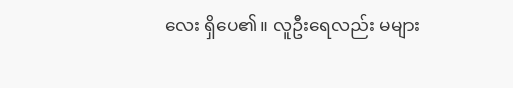လေး ရှိပေ၏။ လူဦးရေလည်း မများ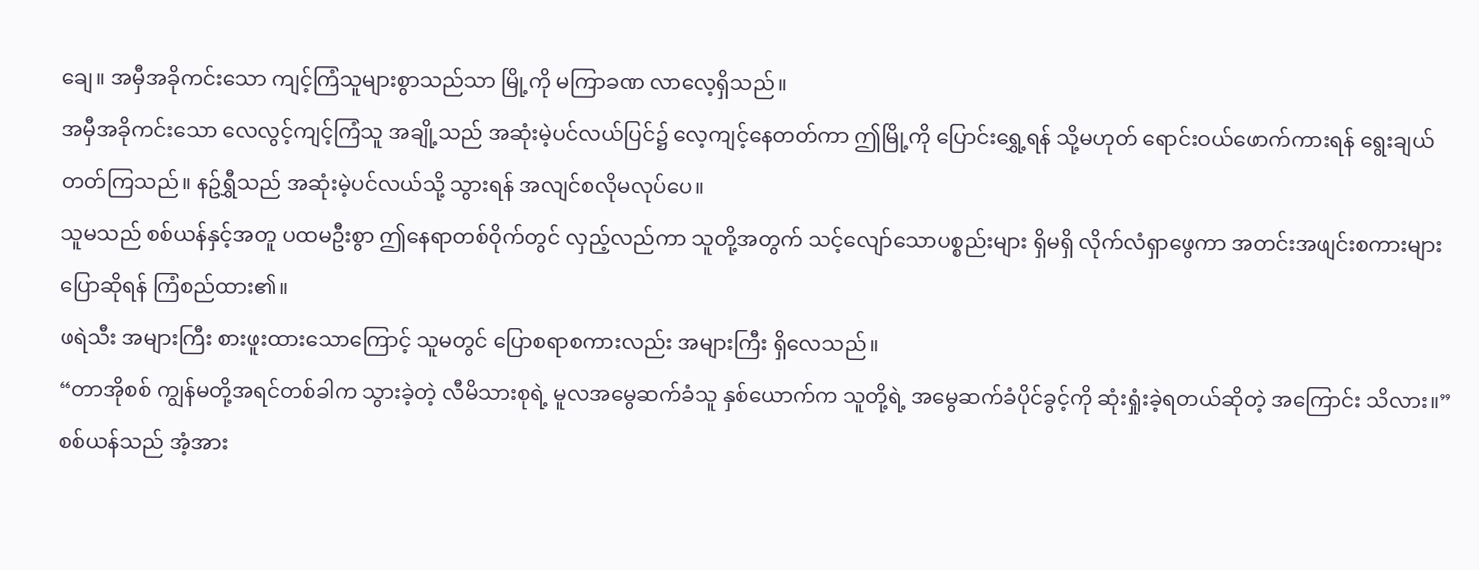ချေ။ အမှီအခိုကင်းသော ကျင့်ကြံသူများစွာသည်သာ မြို့ကို မကြာခဏ လာလေ့ရှိသည်။
အမှီအခိုကင်းသော လေလွင့်ကျင့်ကြံသူ အချို့သည် အဆုံးမဲ့ပင်လယ်ပြင်၌ လေ့ကျင့်နေတတ်ကာ ဤမြို့ကို ပြောင်းရွှေ့ရန် သို့မဟုတ် ရောင်းဝယ်ဖောက်ကားရန် ရွေးချယ်တတ်ကြသည်။ နဥ်ရွှီသည် အဆုံးမဲ့ပင်လယ်သို့ သွားရန် အလျင်စလိုမလုပ်ပေ။
သူမသည် စစ်ယန်နှင့်အတူ ပထမဦးစွာ ဤနေရာတစ်ဝိုက်တွင် လှည့်လည်ကာ သူတို့အတွက် သင့်လျော်သောပစ္စည်းများ ရှိမရှိ လိုက်လံရှာဖွေကာ အတင်းအဖျင်းစကားများ ပြောဆိုရန် ကြံစည်ထား၏။
ဖရဲသီး အများကြီး စားဖူးထားသောကြောင့် သူမတွင် ပြောစရာစကားလည်း အများကြီး ရှိလေသည်။
“တာအိုစစ် ကျွန်မတို့အရင်တစ်ခါက သွားခဲ့တဲ့ လီမိသားစုရဲ့ မူလအမွေဆက်ခံသူ နှစ်ယောက်က သူတို့ရဲ့ အမွေဆက်ခံပိုင်ခွင့်ကို ဆုံးရှုံးခဲ့ရတယ်ဆိုတဲ့ အကြောင်း သိလား။”
စစ်ယန်သည် အံ့အား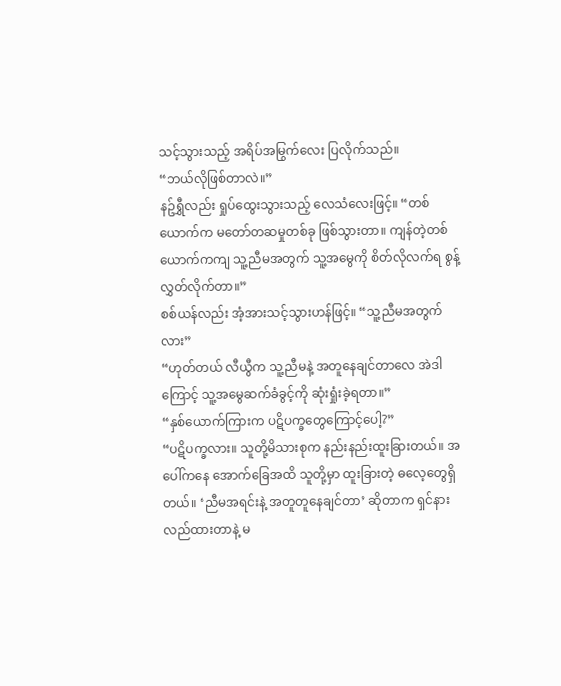သင့်သွားသည့် အရိပ်အမြွက်လေး ပြလိုက်သည်။
“ဘယ်လိုဖြစ်တာလဲ။”
နဥ်ရွှီလည်း ရှုပ်ထွေးသွားသည့် လေသံလေးဖြင့်။ “တစ်ယောက်က မတော်တဆမှုတစ်ခု ဖြစ်သွားတာ။ ကျန်တဲ့တစ်ယောက်ကကျ သူ့ညီမအတွက် သူ့အမွေကို စိတ်လိုလက်ရ စွန့်လွှတ်လိုက်တာ။”
စစ်ယန်လည်း အံ့အားသင့်သွားဟန်ဖြင့်။ “သူ့ညီမအတွက်လား”
“ဟုတ်တယ် လီယွီက သူ့ညီမနဲ့ အတူနေချင်တာလေ အဲဒါကြောင့် သူ့အမွေဆက်ခံခွင့်ကို ဆုံးရှုံးခဲ့ရတာ။”
“နှစ်ယောက်ကြားက ပဋိပက္ခတွေကြောင့်ပေါ့?”
“ပဋိပက္ခလား။ သူတို့မိသားစုက နည်းနည်းထူးခြားတယ်။ အပေါ်ကနေ အောက်ခြေအထိ သူတို့မှာ ထူးခြားတဲ့ ဓလေ့တွေရှိတယ်။ ‘ညီမအရင်းနဲ့ အတူတူနေချင်တာ’ ဆိုတာက ရှင်နားလည်ထားတာနဲ့ မ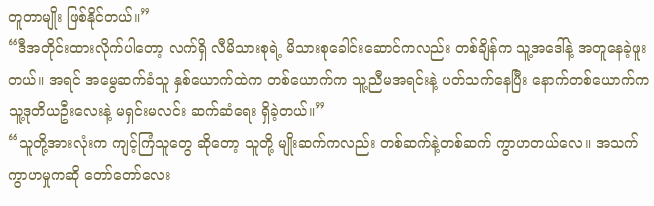တူတာမျိုး ဖြစ်နိုင်တယ်။”
“ဒီအတိုင်းထားလိုက်ပါတော့ လက်ရှိ လီမိသားစုရဲ့ မိသားစုခေါင်းဆောင်ကလည်း တစ်ချိန်က သူ့အဒေါ်နဲ့ အတူနေခဲ့ဖူးတယ်။ အရင် အမွေဆက်ခံသူ နှစ်ယောက်ထဲက တစ်ယောက်က သူ့ညီမအရင်းနဲ့ ပတ်သက်နေပြီး နောက်တစ်ယောက်က သူ့ဒုတိယဦးလေးနဲ့ မရှင်းမလင်း ဆက်ဆံရေး ရှိခဲ့တယ်။”
“သူတို့အားလုံးက ကျင့်ကြံသူတွေ ဆိုတော့ သူတို့ မျိုးဆက်ကလည်း တစ်ဆက်နဲ့တစ်ဆက် ကွာဟတယ်လေ။ အသက်ကွာဟမှုကဆို တော်တော်လေး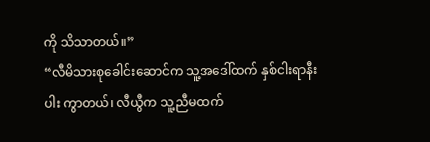ကို သိသာတယ်။”
“လီမိသားစုခေါင်းဆောင်က သူ့အဒေါ်ထက် နှစ်ငါးရာနီးပါး ကွာတယ်၊ လီယွီက သူ့ညီမထက်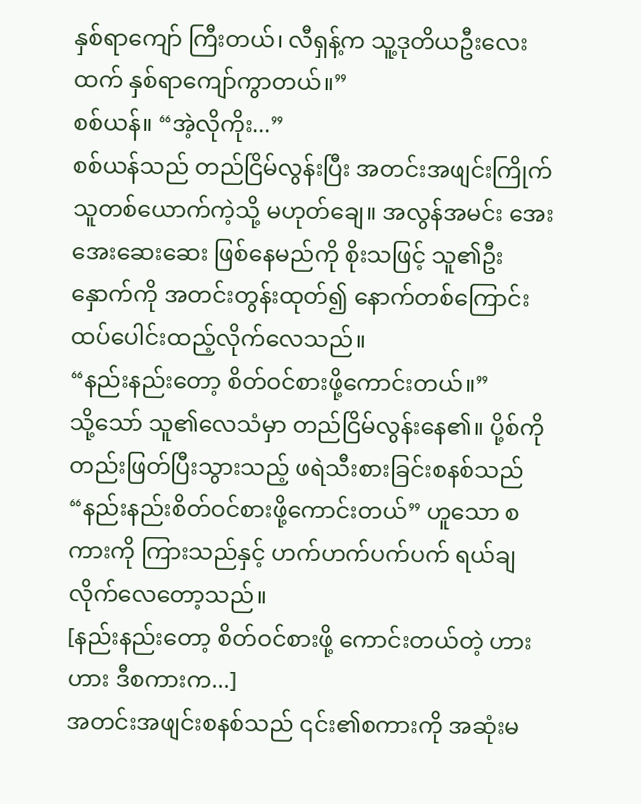နှစ်ရာကျော် ကြီးတယ်၊ လီရှန့်က သူ့ဒုတိယဦးလေးထက် နှစ်ရာကျော်ကွာတယ်။”
စစ်ယန်။ “အဲ့လိုကိုး...”
စစ်ယန်သည် တည်ငြိမ်လွန်းပြီး အတင်းအဖျင်းကြိုက်သူတစ်ယောက်ကဲ့သို့ မဟုတ်ချေ။ အလွန်အမင်း အေးအေးဆေးဆေး ဖြစ်နေမည်ကို စိုးသဖြင့် သူ၏ဦးနှောက်ကို အတင်းတွန်းထုတ်၍ နောက်တစ်ကြောင်း ထပ်ပေါင်းထည့်လိုက်လေသည်။
“နည်းနည်းတော့ စိတ်ဝင်စားဖို့ကောင်းတယ်။”
သို့သော် သူ၏လေသံမှာ တည်ငြိမ်လွန်းနေ၏။ ပို့စ်ကို တည်းဖြတ်ပြီးသွားသည့် ဖရဲသီးစားခြင်းစနစ်သည် “နည်းနည်းစိတ်ဝင်စားဖို့ကောင်းတယ်” ဟူသော စကားကို ကြားသည်နှင့် ဟက်ဟက်ပက်ပက် ရယ်ချလိုက်လေတော့သည်။
[နည်းနည်းတော့ စိတ်ဝင်စားဖို့ ကောင်းတယ်တဲ့ ဟားဟား ဒီစကားက...]
အတင်းအဖျင်းစနစ်သည် ၎င်း၏စကားကို အဆုံးမ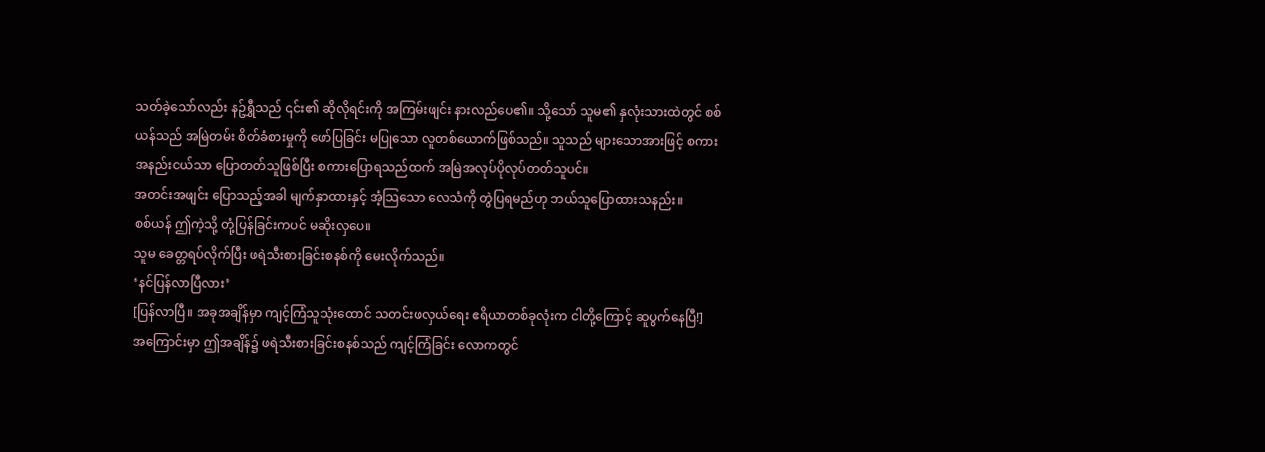သတ်ခဲ့သော်လည်း နဥ်ရွှီသည် ၎င်း၏ ဆိုလိုရင်းကို အကြမ်းဖျင်း နားလည်ပေ၏။ သို့သော် သူမ၏ နှလုံးသားထဲတွင် စစ်ယန်သည် အမြဲတမ်း စိတ်ခံစားမှုကို ဖော်ပြခြင်း မပြုသော လူတစ်ယောက်ဖြစ်သည်။ သူသည် များသောအားဖြင့် စကားအနည်းငယ်သာ ပြောတတ်သူဖြစ်ပြီး စကားပြောရသည်ထက် အမြဲအလုပ်ပိုလုပ်တတ်သူပင်။
အတင်းအဖျင်း ပြောသည့်အခါ မျက်နှာထားနှင့် အံ့သြသော လေသံကို တွဲပြရမည်ဟု ဘယ်သူပြောထားသနည်း။
စစ်ယန် ဤကဲ့သို့ တုံ့ပြန်ခြင်းကပင် မဆိုးလှပေ။
သူမ ခေတ္တရပ်လိုက်ပြီး ဖရဲသီးစားခြင်းစနစ်ကို မေးလိုက်သည်။
‘နင်ပြန်လာပြီလား’
[ပြန်လာပြီ။ အခုအချိန်မှာ ကျင့်ကြံသူသုံးထောင် သတင်းဖလှယ်ရေး ဧရိယာတစ်ခုလုံးက ငါတို့ကြောင့် ဆူပွက်နေပြီ!]
အကြောင်းမှာ ဤအချိန်၌ ဖရဲသီးစားခြင်းစနစ်သည် ကျင့်ကြံခြင်း လောကတွင်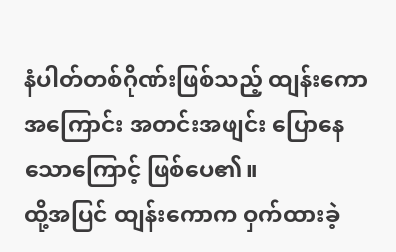နံပါတ်တစ်ဂိုဏ်းဖြစ်သည့် ထျန်းကော အကြောင်း အတင်းအဖျင်း ပြောနေသောကြောင့် ဖြစ်ပေ၏။
ထို့အပြင် ထျန်းကောက ဝှက်ထားခဲ့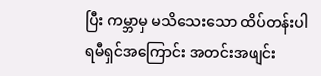ပြီး ကမ္ဘာမှ မသိသေးသော ထိပ်တန်းပါရမီရှင်အကြောင်း အတင်းအဖျင်း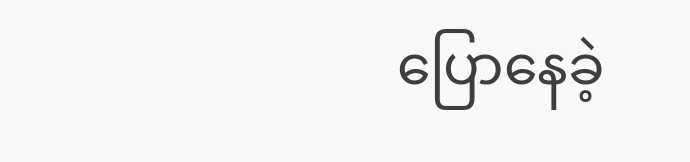ပြောနေခဲ့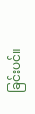ခြင်းပင်။